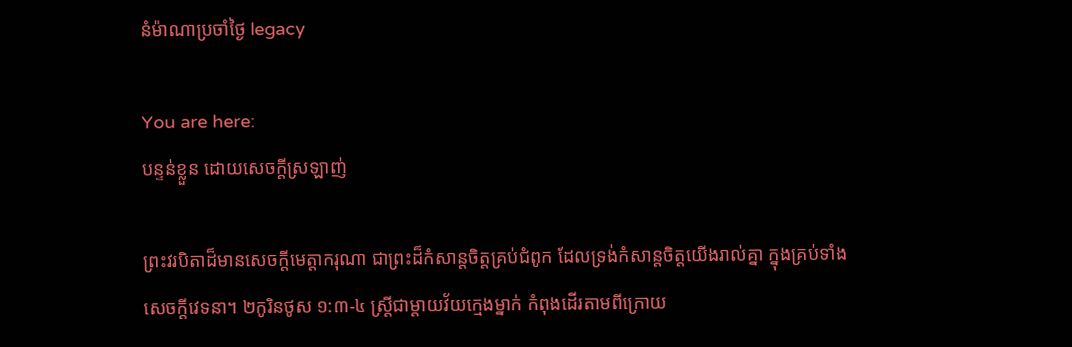នំម៉ាណាប្រចាំថ្ងៃ legacy

You are here:
បន្ទន់ខ្លួន ដោយសេចក្តីស្រឡាញ់

ព្រះវរបិតាដ៏មានសេចក្តីមេត្តាករុណា ជាព្រះដ៏កំសាន្តចិត្តគ្រប់ជំពូក ដែលទ្រង់កំសាន្តចិត្តយើងរាល់គ្នា ក្នុងគ្រប់ទាំងសេចក្តីវេទនា។ ២កូរិនថូស ១:៣-៤ ស្ត្រីជាម្តាយវ័យក្មេងម្នាក់ កំពុងដើរតាមពីក្រោយ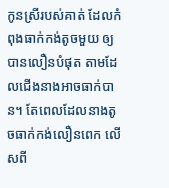កូនស្រីរបស់គាត់ ដែលកំពុងធាក់កង់តូចមួយ ឲ្យបានលឿនបំផុត តាមដែលជើងនាងអាចធាក់បាន។ តែពេលដែលនាងតូចធាក់កង់លឿនពេក លើសពី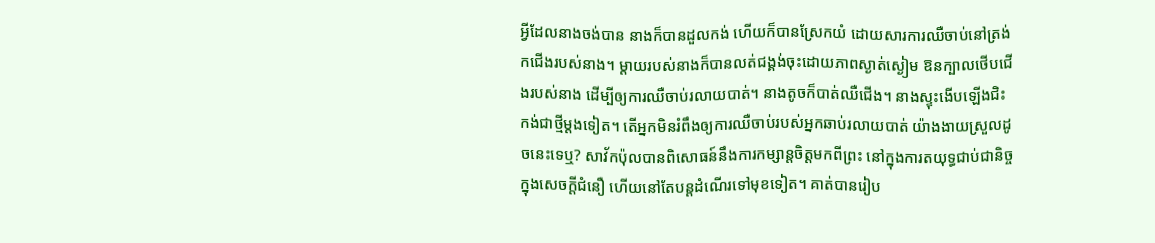អ្វីដែលនាងចង់បាន នាងក៏បានដួលកង់ ហើយក៏បានស្រែកយំ ដោយសារការឈឺចាប់នៅត្រង់កជើងរបស់នាង។ ម្តាយរបស់នាងក៏បានលត់ជង្គង់ចុះដោយភាពស្ងាត់ស្ងៀម ឱនក្បាលថើបជើងរបស់នាង ដើម្បីឲ្យការឈឺចាប់រលាយបាត់។ នាងតូចក៏បាត់ឈឺជើង។ នាងស្ទុះងើបឡើងជិះកង់ជាថ្មីម្តងទៀត។ តើអ្នកមិនរំពឹងឲ្យការឈឺចាប់របស់អ្នកឆាប់រលាយបាត់ យ៉ាងងាយស្រួលដូចនេះទេឬ? សាវ័កប៉ុលបានពិសោធន៍នឹងការកម្សាន្តចិត្តមកពីព្រះ នៅក្នុងការតយុទ្ធជាប់ជានិច្ច ក្នុងសេចក្តីជំនឿ ហើយនៅតែបន្តដំណើរទៅមុខទៀត។ គាត់បានរៀប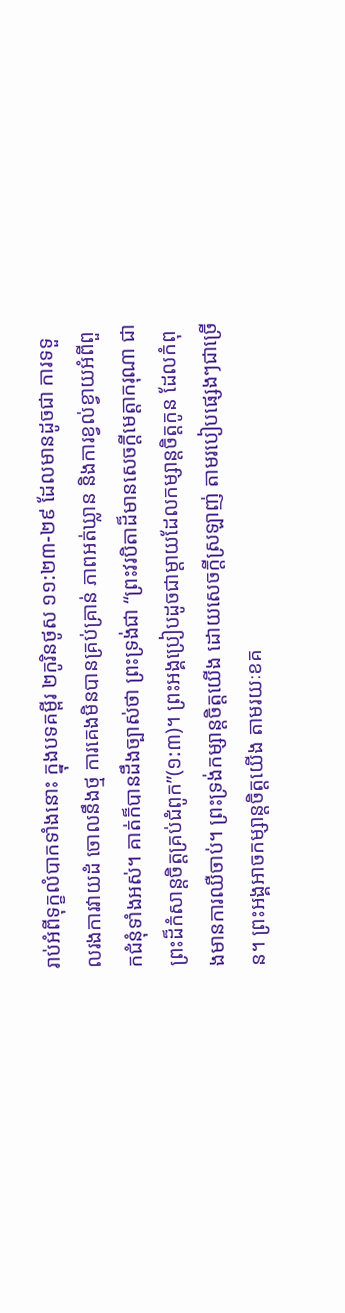រាប់អំពីទុក្ខលំបាកទាំងនោះ ក្នុងបទគម្ពីរ ២កូរិនថូស ១១:២៣-២៩ ដែលមានដូចជា ការទទួលរងការវាយដំ ចោលនឹងថ្ម ការគេងមិនបានគ្រប់គ្រាន់ ភាពអត់ឃ្លាន និងការខ្វល់ខ្វាយអំពីពួកជំនុំទាំងអស់។ គាត់ក៏បានដឹងច្បាស់ថា ព្រះទ្រង់ជា “ព្រះវរបិតាដ៏មានសេចក្តីមេត្តាករុណា ជាព្រះដ៏កំសាន្តចិត្តគ្រប់ជំពូក”(១:៣)។ ព្រះអង្គប្រៀបដូចជាម្តាយដែលកម្សាន្តចិត្តកូន ដែលកំពុងមានការឈឺចាប់។ ព្រះទ្រង់កម្សាន្តចិត្តយើង ដោយសេចក្តីស្រឡាញ់ តាមរបៀបផ្សេងៗជាច្រើន។ ព្រះអង្គអាចកម្សាន្តចិត្តយើង តាមរយៈខគ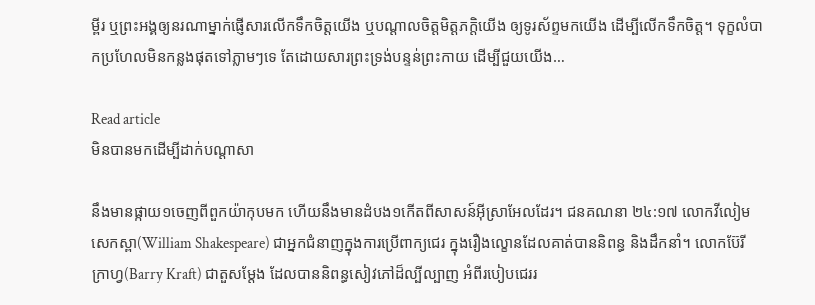ម្ពីរ ឬព្រះអង្គឲ្យនរណាម្នាក់ផ្ញើសារលើកទឹកចិត្តយើង ឬបណ្តាលចិត្តមិត្តភក្តិយើង ឲ្យទូរស័ព្ទមកយើង ដើម្បីលើកទឹកចិត្ត។ ទុក្ខលំបាកប្រហែលមិនកន្លងផុតទៅភ្លាមៗទេ តែដោយសារព្រះទ្រង់បន្ទន់ព្រះកាយ ដើម្បីជួយយើង…

Read article
មិនបានមកដើម្បីដាក់បណ្តាសា

នឹងមានផ្កាយ១ចេញពីពួកយ៉ាកុបមក ហើយនឹងមានដំបង១កើតពីសាសន៍អ៊ីស្រាអែលដែរ។ ជនគណនា ២៤:១៧ លោកវីលៀម សេកស្ពា(William Shakespeare) ជាអ្នកជំនាញក្នុងការប្រើពាក្យជេរ ក្នុងរឿងល្ខោនដែលគាត់បាននិពន្ធ និងដឹកនាំ។ លោកប៊ែរី ក្រាហ្វ(Barry Kraft) ជាតួសម្ដែង ដែលបាននិពន្ធសៀវភៅដ៏ល្បីល្បាញ អំពីរបៀបជេររ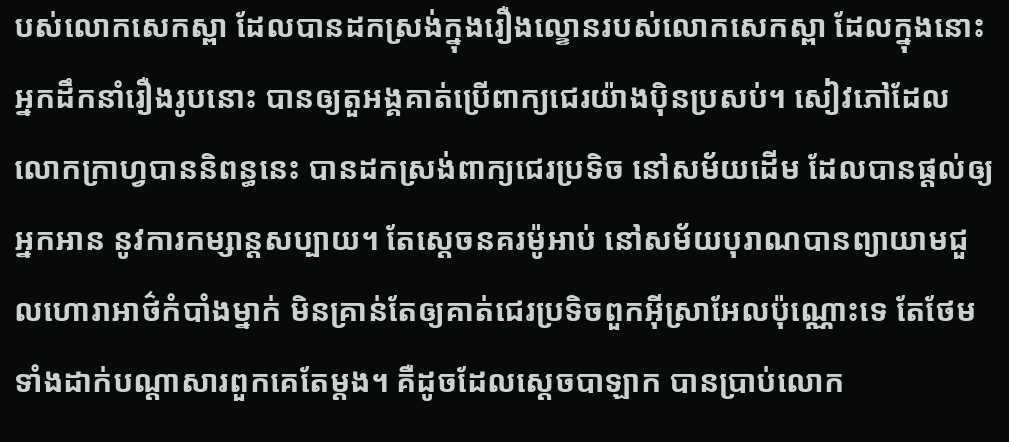បស់លោកសេកស្ពា ដែលបានដកស្រង់ក្នុងរឿងល្ខោនរបស់លោកសេកស្ពា ដែលក្នុងនោះអ្នកដឹកនាំរឿងរូបនោះ បានឲ្យតួអង្គគាត់ប្រើពាក្យជេរយ៉ាងប៉ិនប្រសប់។ សៀវភៅដែលលោកក្រាហ្វបាននិពន្ធនេះ បានដកស្រង់ពាក្យជេរប្រទិច នៅសម័យដើម ដែលបានផ្តល់ឲ្យអ្នកអាន នូវការកម្សាន្តសប្បាយ។ តែស្តេចនគរម៉ូអាប់ នៅសម័យបុរាណបានព្យាយាមជួលហោរាអាថ៌កំបាំងម្នាក់ មិនគ្រាន់តែឲ្យគាត់ជេរប្រទិចពួកអ៊ីស្រាអែលប៉ុណ្ណោះទេ តែថែមទាំងដាក់បណ្តាសារពួកគេតែម្តង។ គឺដូចដែលស្តេចបាឡាក បានប្រាប់លោក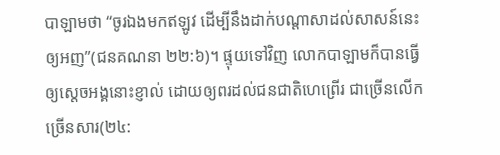បាឡាមថា “ចូរឯងមកឥឡូវ ដើម្បីនឹងដាក់បណ្តាសាដល់សាសន៍នេះឲ្យអញ”(ជនគណនា ២២:៦)។ ផ្ទុយទៅវិញ លោកបាឡាមក៏បានធ្វើឲ្យស្តេចអង្គនោះខ្ញាល់ ដោយឲ្យពរដល់ជនជាតិហេព្រើរ ជាច្រើនលើកច្រើនសារ(២៤: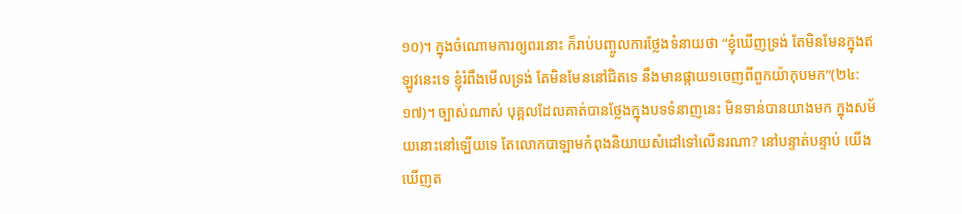១០)។ ក្នុងចំណោមការឲ្យពរនោះ ក៏រាប់បញ្ចូលការថ្លែងទំនាយថា “ខ្ញុំឃើញទ្រង់ តែមិនមែនក្នុងឥឡូវនេះទេ ខ្ញុំរំពឹងមើលទ្រង់ តែមិនមែននៅជិតទេ នឹងមានផ្កាយ១ចេញពីពួកយ៉ាកុបមក”(២៤:១៧)។ ច្បាស់ណាស់ បុគ្គលដែលគាត់បានថ្លែងក្នុងបទទំនាញនេះ មិនទាន់បានយាងមក ក្នុងសម័យនោះនៅឡើយទេ តែលោកបាឡាមកំពុងនិយាយសំដៅទៅលើនរណា? នៅបន្ទាត់បន្ទាប់ យើងឃើញត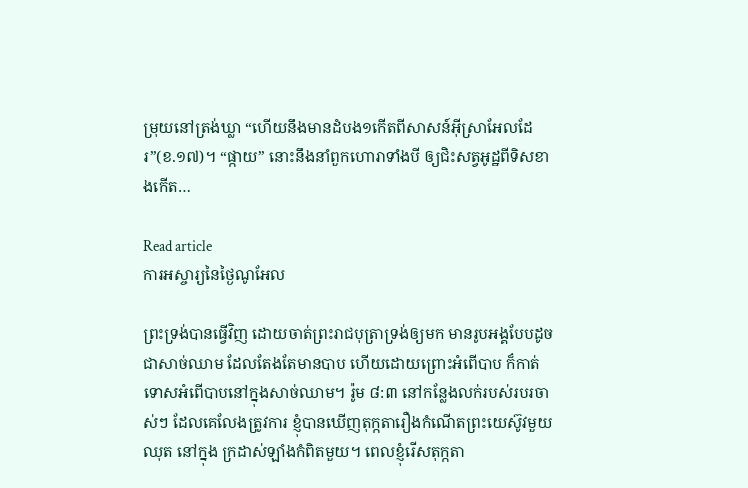ម្រុយនៅត្រង់ឃ្លា “ហើយនឹងមានដំបង១កើតពីសាសន៍អ៊ីស្រាអែលដែរ”(ខ.១៧)។ “ផ្កាយ” នោះនឹងនាំពួកហោរាទាំងបី ឲ្យជិះសត្វអូដ្ឋពីទិសខាងកើត…

Read article
ការអស្ចារ្យនៃថ្ងៃណូអែល

ព្រះទ្រង់បានធ្វើវិញ ដោយចាត់ព្រះរាជបុត្រាទ្រង់ឲ្យមក មានរូបអង្គបែបដូចជាសាច់ឈាម ដែលតែងតែមានបាប ហើយដោយព្រោះអំពើបាប ក៏កាត់ទោសអំពើបាបនៅក្នុងសាច់ឈាម។ រ៉ូម ៨:៣ នៅកន្លែងលក់របស់របរចាស់ៗ ដែលគេលែងត្រូវការ ខ្ញុំបានឃើញតុក្កតារឿងកំណើតព្រះយេស៊ូវមួយឈុត នៅក្នុង ក្រដាស់ឡាំងកំពិតមួយ។ ពេលខ្ញុំរើសតុក្កតា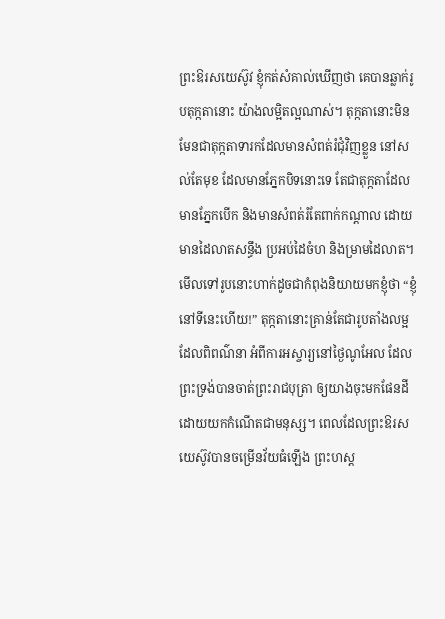ព្រះឱរសយេស៊ូវ ខ្ញុំកត់សំគាល់ឃើញថា គេបានឆ្លាក់រូបតុក្កតានោះ យ៉ាងលម្អិតល្អណាស់។ តុក្កតានោះមិនមែនជាតុក្កតាទារកដែលមានសំពត់រំជុំវិញខ្លួន នៅសល់តែមុខ ដែលមានភ្នែកបិទនោះទេ តែជាតុក្កតាដែលមានភ្នែកបើក និងមានសំពត់រំតែពាក់កណ្តាល ដោយមានដៃលាតសន្ធឹង ប្រអប់ដៃចំហ និងម្រាមដៃលាត។ មើលទៅរូបនោះហាក់ដូចជាកំពុងនិយាយមកខ្ញុំថា “ខ្ញុំនៅទីនេះហើយ!” តុក្កតានោះគ្រាន់តែជារូបតាំងលម្អ ដែលពិពណ៌នា អំពីការអស្ចារ្យនៅថ្ងៃណូអែល ដែលព្រះទ្រង់បានចាត់ព្រះរាជបុត្រា ឲ្យយាងចុះមកផែនដី ដោយយកកំណើតជាមនុស្ស។ ពេលដែលព្រះឱរសយេស៊ូវបានចម្រើនវ័យធំឡើង ព្រះហស្ត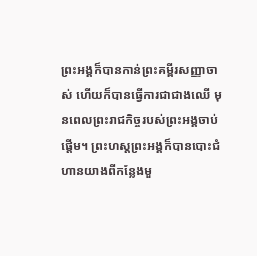ព្រះអង្គក៏បានកាន់ព្រះគម្ពីរសញ្ញាចាស់ ហើយក៏បានធ្វើការជាជាងឈើ មុនពេលព្រះរាជកិច្ចរបស់ព្រះអង្គចាប់ផ្តើម។ ព្រះហស្តព្រះអង្គក៏បានបោះជំហានយាងពីកន្លែងមួ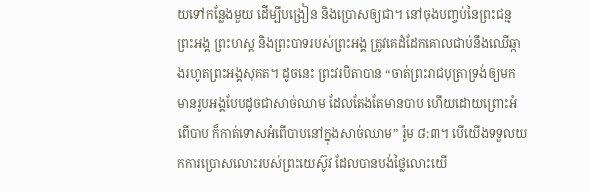យទៅកន្លែងមួយ ដើម្បីបង្រៀន និងប្រោសឲ្យជា។ នៅចុងបញ្ចប់នៃព្រះជន្មព្រះអង្គ ព្រះហស្ត និងព្រះបាទរបស់ព្រះអង្គ ត្រូវគេដំដែកគោលជាប់នឹងឈើឆ្កាងរហូតព្រះអង្គសុគត។ ដូចនេះ ព្រះវរបិតាបាន “ចាត់ព្រះរាជបុត្រាទ្រង់ឲ្យមក មានរូបអង្គបែបដូចជាសាច់ឈាម ដែលតែងតែមានបាប ហើយដោយព្រោះអំពើបាប ក៏កាត់ទោសអំពើបាបនៅក្នុងសាច់ឈាម” រ៉ូម ៨:៣។ បើយើងទទួលយកការប្រោសលោះរបស់ព្រះយេស៊ូវ ដែលបានបង់ថ្លៃលោះយើ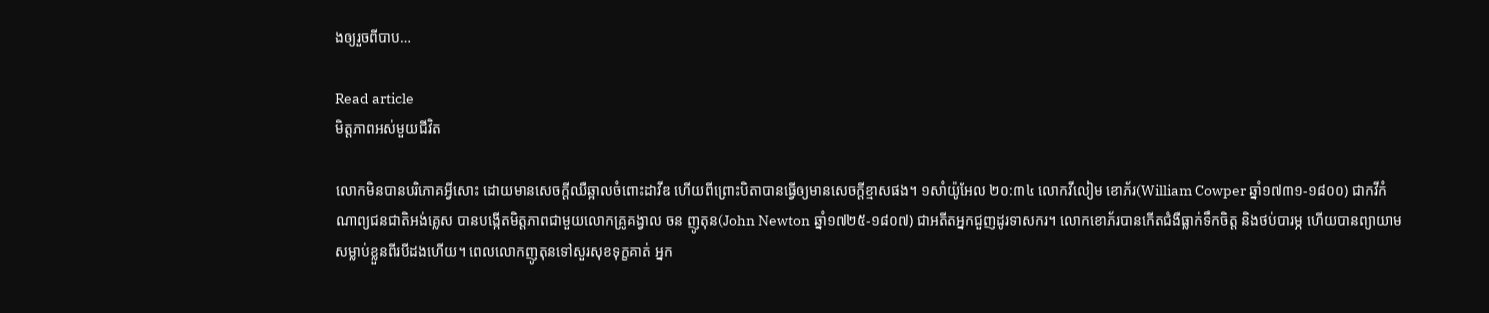ងឲ្យរួចពីបាប…

Read article
មិត្តភាពអស់មួយជីវិត

លោកមិនបានបរិភោគអ្វីសោះ ដោយមានសេចក្តីឈឺឆ្អាលចំពោះដាវីឌ ហើយពីព្រោះបិតាបានធ្វើឲ្យមានសេចក្តីខ្មាសផង។ ១សាំយ៉ូអែល ២០:៣៤ លោកវីលៀម ខោភ័រ(William Cowper ឆ្នាំ១៧៣១-១៨០០) ជាកវីកំណាព្យជនជាតិអង់គ្លេស បានបង្កើតមិត្តភាពជាមួយលោកគ្រូគង្វាល ចន ញូតុន(John Newton ឆ្នាំ១៧២៥-១៨០៧) ជាអតីតអ្នកជួញដូរទាសករ។ លោកខោភ័របានកើតជំងឺធ្លាក់ទឹកចិត្ត និងថប់បារម្ភ ហើយបានព្យាយាមសម្លាប់ខ្លួនពីរបីដងហើយ។ ពេលលោកញូតុនទៅសួរសុខទុក្ខគាត់ អ្នក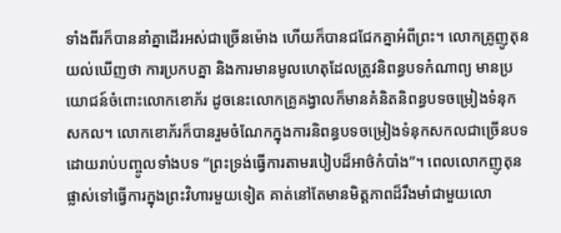ទាំងពីរក៏បាននាំគ្នាដើរអស់ជាច្រើនម៉ោង ហើយក៏បានជជែកគ្នាអំពីព្រះ។ លោកគ្រូញូតុនយល់ឃើញថា ការប្រកបគ្នា និងការមានមូលហេតុដែលត្រូវនិពន្ធបទកំណាព្យ មានប្រយោជន៍ចំពោះលោកខោភ័រ ដូចនេះលោកគ្រូគង្វាលក៏មានគំនិតនិពន្ធបទចម្រៀងទំនុកសកល។ លោកខោភ័រក៏បានរួមចំណែកក្នុងការនិពន្ធបទចម្រៀងទំនុកសកលជាច្រើនបទ ដោយរាប់បញ្ចូលទាំងបទ “ព្រះទ្រង់ធ្វើការតាមរបៀបដ៏អាថ៌កំបាំង”។ ពេលលោកញូតុនផ្លាស់ទៅធ្វើការក្នុងព្រះវិហារមួយទៀត គាត់នៅតែមានមិត្តភាពដ៏រឹងមាំជាមួយលោ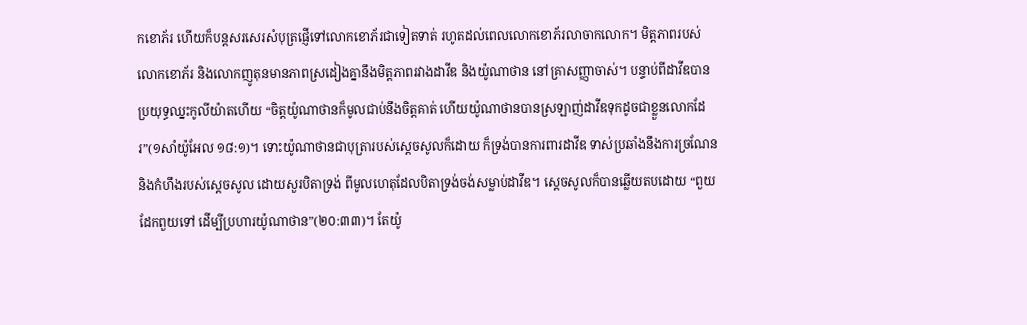កខោភ័រ ហើយក៏បន្តសរសេរសំបុត្រផ្ញើទៅលោកខោភ័រជាទៀតទាត់ រហូតដល់ពេលលោកខោភ័រលាចាកលោក។ មិត្តភាពរបស់លោកខោភ័រ និងលោកញូតុនមានភាពស្រដៀងគ្នានឹងមិត្តភាពរវាងដាវីឌ និងយ៉ូណាថាន នៅគ្រាសញ្ញាចាស់។ បន្ទាប់ពីដាវីឌបានប្រយុទ្ធឈ្នះកូលីយ៉ាតហើយ “ចិត្តយ៉ូណាថានក៏មូលជាប់នឹងចិត្តគាត់ ហើយយ៉ូណាថានបានស្រឡាញ់ដាវីឌទុកដូចជាខ្លួនលោកដែរ”(១សាំយ៉ូអែល ១៨:១)។ ទោះយ៉ូណាថានជាបុត្រារបស់ស្តេចសូលក៏ដោយ ក៏ទ្រង់បានការពារដាវីឌ ទាស់ប្រឆាំងនឹងការច្រណែន និងកំហឹងរបស់ស្តេចសូល ដោយសួរបិតាទ្រង់ ពីមូលហេតុដែលបិតាទ្រង់ចង់សម្លាប់ដាវីឌ។ ស្តេចសូលក៏បានឆ្លើយតបដោយ “ពួយដែកពួយទៅ ដើម្បីប្រហារយ៉ូណាថាន”(២០:៣៣)។ តែយ៉ូ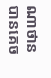ណាថាន បានគេច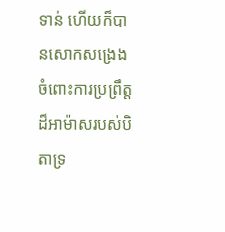ទាន់ ហើយក៏បានសោកសង្រេង ចំពោះការប្រព្រឹត្តដ៏អាម៉ាសរបស់បិតាទ្រ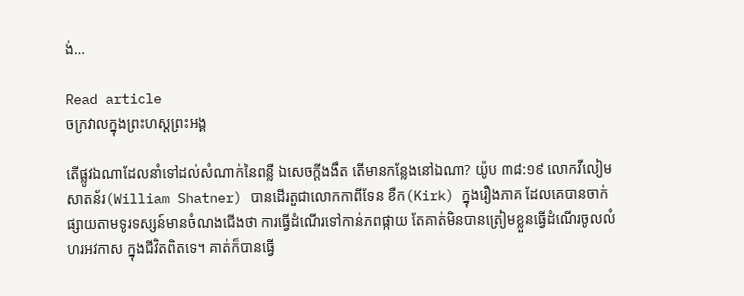ង់…

Read article
ចក្រវាលក្នុងព្រះហស្តព្រះអង្គ

តើផ្លូវឯណាដែលនាំទៅដល់សំណាក់នៃពន្លឺ ឯសេចក្តីងងឹត តើមានកន្លែងនៅឯណា? យ៉ូប ៣៨:១៩ លោកវីលៀម សាតន័រ(William Shatner) បានដើរតួជាលោកកាពីទែន ខឺក(Kirk) ក្នុងរឿងភាគ ដែលគេបានចាក់ផ្សាយតាមទូរទស្សន៍មានចំណងជើងថា ការធ្វើដំណើរទៅកាន់ភពផ្កាយ តែគាត់មិនបានត្រៀមខ្លួនធ្វើដំណើរចូលលំហរអវកាស ក្នុងជីវិតពិតទេ។ គាត់ក៏បានធ្វើ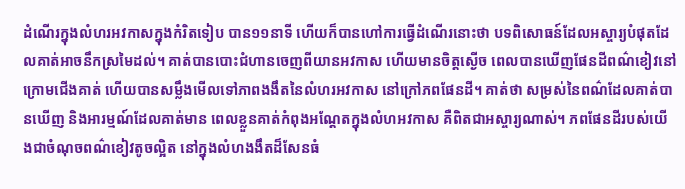ដំណើរក្នុងលំហរអវកាសក្នុងកំរិតទៀប បាន១១នាទី ហើយក៏បានហៅការធ្វើដំណើរនោះថា បទពិសោធន៍ដែលអស្ចារ្យបំផុតដែលគាត់អាចនឹកស្រមៃដល់។ គាត់បានបោះជំហានចេញពីយានអវកាស ហើយមានចិត្តស្ងើច ពេលបានឃើញផែនដីពណ៌ខៀវនៅក្រោមជើងគាត់ ហើយបានសម្លឹងមើលទៅភាពងងឹតនៃលំហរអវកាស នៅក្រៅភពផែនដី។ គាត់ថា សម្រស់នៃពណ៌ដែលគាត់បានឃើញ និងអារម្មណ៍ដែលគាត់មាន ពេលខ្លួនគាត់កំពុងអណ្ដែតក្នុងលំហអវកាស គឺពិតជាអស្ចារ្យណាស់។ ភពផែនដីរបស់យើងជាចំណុចពណ៌ខៀវតូចល្អិត នៅក្នុងលំហងងឹតដ៏សែនធំ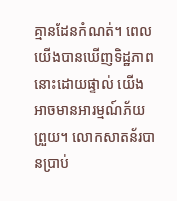គ្មានដែនកំណត់។ ពេលយើងបានឃើញទិដ្ឋភាពនោះដោយផ្ទាល់ យើងអាចមានអារម្មណ៍ភ័យព្រួយ។ លោកសាតន័របានប្រាប់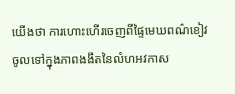យើងថា ការហោះហើរចេញពីផ្ទៃមេឃពណ៌ខៀវ ចូលទៅក្នុងភាពងងឹតនៃលំហអវកាស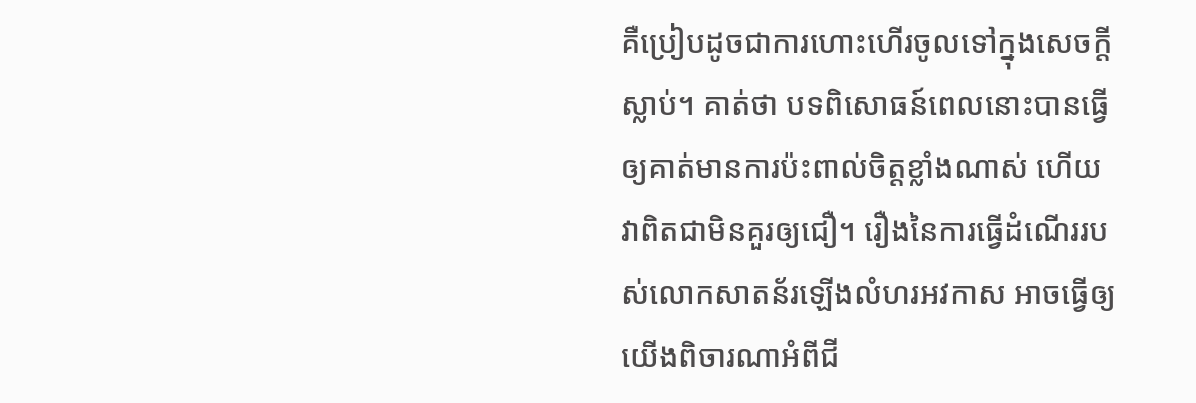គឺប្រៀបដូចជាការហោះហើរចូលទៅក្នុងសេចក្តីស្លាប់។ គាត់ថា បទពិសោធន៍ពេលនោះបានធ្វើឲ្យគាត់មានការប៉ះពាល់ចិត្តខ្លាំងណាស់ ហើយវាពិតជាមិនគួរឲ្យជឿ។ រឿងនៃការធ្វើដំណើររបស់លោកសាតន័រឡើងលំហរអវកាស អាចធ្វើឲ្យយើងពិចារណាអំពីជី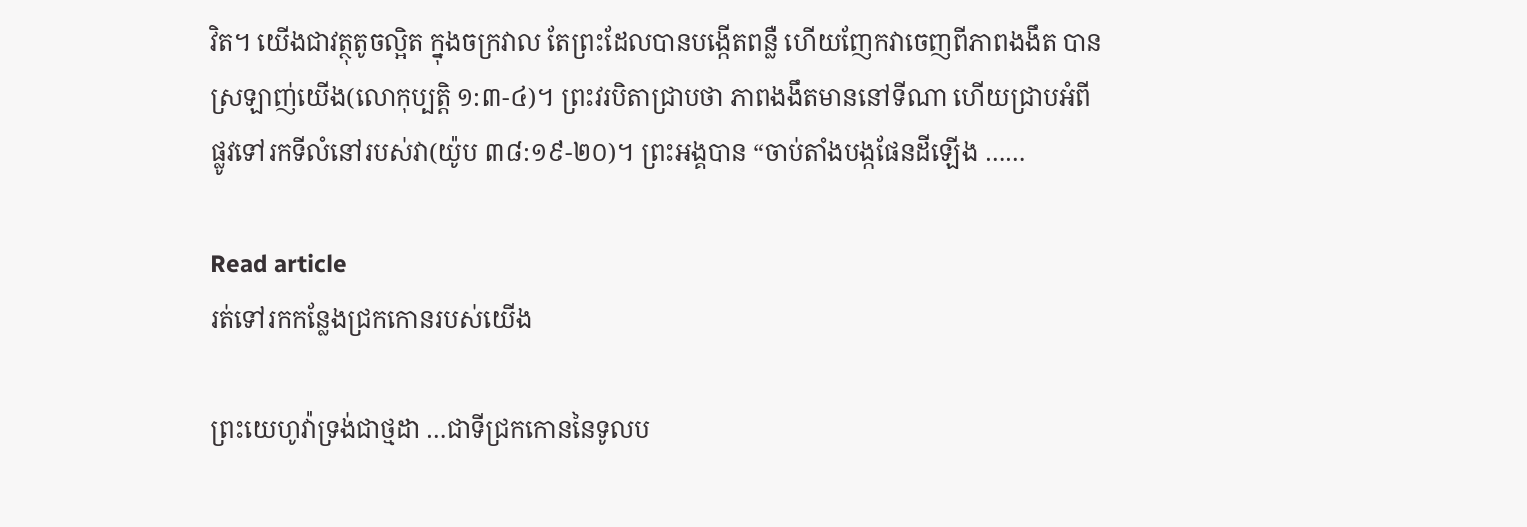វិត។ យើងជាវត្ថុតូចល្អិត ក្នុងចក្រវាល តែព្រះដែលបានបង្កើតពន្លឺ ហើយញែកវាចេញពីភាពងងឹត បានស្រឡាញ់យើង(លោកុប្បត្ដិ ១:៣-៤)។ ព្រះវរបិតាជ្រាបថា ភាពងងឹតមាននៅទីណា ហើយជ្រាបអំពីផ្លូវទៅរកទីលំនៅរបស់វា(យ៉ូប ៣៨:១៩-២០)។ ព្រះអង្គបាន “ចាប់តាំងបង្កផែនដីឡើង ……

Read article
រត់ទៅរកកន្លែងជ្រកកោនរបស់យើង

ព្រះយេហូវ៉ាទ្រង់ជាថ្មដា …ជាទីជ្រកកោននៃទូលប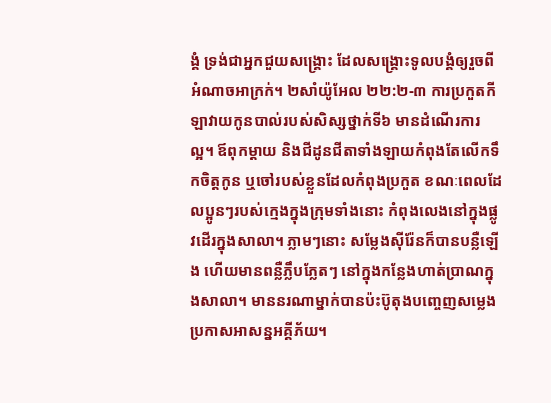ង្គំ ទ្រង់ជាអ្នកជួយសង្គ្រោះ ដែលសង្គ្រោះទូលបង្គំឲ្យរួចពីអំណាចអាក្រក់។ ២សាំយ៉ូអែល ២២:២-៣ ការប្រកួតកីឡាវាយកូនបាល់របស់សិស្សថ្នាក់ទី៦ មានដំណើរការល្អ។ ឪពុកម្តាយ និងជីដូនជីតាទាំងឡាយកំពុងតែលើកទឹកចិត្តកូន ឬចៅរបស់ខ្លួនដែលកំពុងប្រកួត ខណៈពេលដែលប្អូនៗរបស់ក្មេងក្នុងក្រុមទាំងនោះ កំពុងលេងនៅក្នុងផ្លូវដើរក្នុងសាលា។ ភ្លាមៗនោះ សម្លែងស៊ីរ៉ែនក៏បានបន្លឺឡើង ហើយមានពន្លឺភ្លឹបភ្លែតៗ នៅក្នុងកន្លែងហាត់ប្រាណក្នុងសាលា។ មាននរណាម្នាក់បានប៉ះប៊ូតុងបញ្ចេញសម្លេងប្រកាសអាសន្នអគ្គីភ័យ។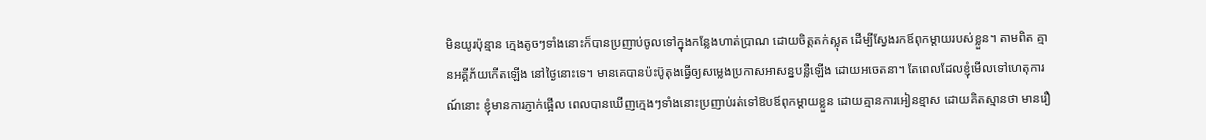មិនយូរប៉ុន្មាន ក្មេងតូចៗទាំងនោះក៏បានប្រញាប់ចូលទៅក្នុងកន្លែងហាត់ប្រាណ ដោយចិត្តតក់ស្លុត ដើម្បីស្វែងរកឪពុកម្តាយរបស់ខ្លួន។ តាមពិត គ្មានអគ្គីភ័យកើតឡើង នៅថ្ងៃនោះទេ។ មានគេបានប៉ះប៊ូតុងធ្វើឲ្យសម្លេងប្រកាសអាសន្នបន្លឺឡើង ដោយអចេតនា។ តែពេលដែលខ្ញុំមើលទៅហេតុការណ៍នោះ ខ្ញុំមានការភ្ញាក់ផ្អើល ពេលបានឃើញក្មេងៗទាំងនោះប្រញាប់រត់ទៅឱបឪពុកម្តាយខ្លួន ដោយគ្មានការអៀនខ្មាស ដោយគិតស្មានថា មានរឿ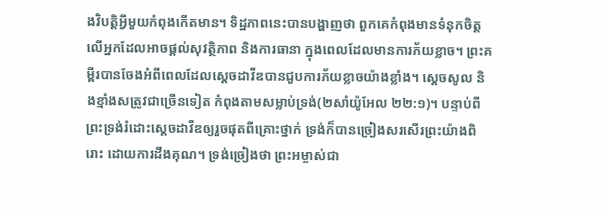ងវិបត្តិអ្វីមួយកំពុងកើតមាន។ ទិដ្ឋភាពនេះបានបង្ហាញថា ពួកគេកំពុងមានទំនុកចិត្តលើអ្នកដែលអាចផ្តល់សុវត្ថិភាព និងការធានា ក្នុងពេលដែលមានការភ័យខ្លាច។ ព្រះគម្ពីរបានចែងអំពីពេលដែលស្តេចដាវីឌបានជួបការភ័យខ្លាចយ៉ាងខ្លាំង។ ស្តេចសូល និងខ្មាំងសត្រូវជាច្រើនទៀត កំពុងតាមសម្លាប់ទ្រង់(២សាំយ៉ូអែល ២២:១)។ បន្ទាប់ពីព្រះទ្រង់រំដោះស្តេចដាវីឌឲ្យរួចផុតពីគ្រោះថ្នាក់ ទ្រង់ក៏បានច្រៀងសរសើរព្រះយ៉ាងពិរោះ ដោយការដឹងគុណ។ ទ្រង់ច្រៀងថា ព្រះអម្ចាស់ជា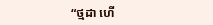“ថ្មដា ហើ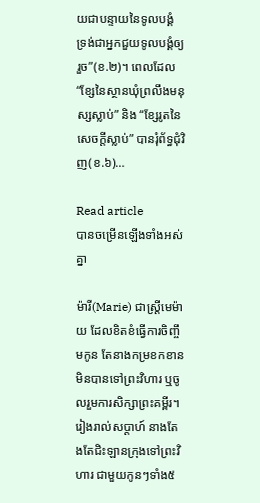យជាបន្ទាយនៃទូលបង្គំ ទ្រង់ជាអ្នកជួយទូលបង្គំឲ្យរួច”(ខ.២)។ ពេលដែល “ខ្សែនៃស្ថានឃុំព្រលឹងមនុស្សស្លាប់” និង “ខ្សែរូតនៃសេចក្តីស្លាប់” បានរុំព័ទ្ធជុំវិញ(ខ.៦)…

Read article
បានចម្រើនឡើងទាំងអស់គ្នា

ម៉ារី(Marie) ជាស្ត្រីមេម៉ាយ ដែលខិតខំធ្វើការចិញ្ចឹមកូន តែនាងកម្រខកខានមិនបានទៅព្រះវិហារ ឬចូលរួមការសិក្សាព្រះគម្ពីរ។ រៀងរាល់សប្តាហ៍ នាងតែងតែជិះឡានក្រុងទៅព្រះវិហារ ជាមួយកូនៗទាំង៥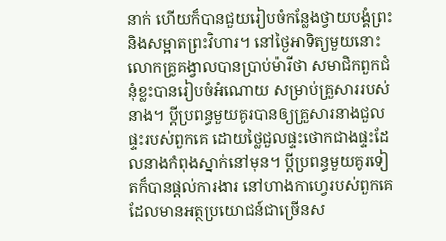នាក់ ហើយក៏បានជួយរៀបចំកន្លែងថ្វាយបង្គំព្រះ និងសម្អាតព្រះវិហារ។ នៅថ្ងៃអាទិត្យមួយនោះ លោកគ្រូគង្វាលបានប្រាប់ម៉ារីថា សមាជិកពួកជំនុំខ្លះបានរៀបចំអំណោយ សម្រាប់គ្រួសាររបស់នាង។ ប្តីប្រពន្ធមួយគូរបានឲ្យគ្រួសារនាងជួលផ្ទះរបស់ពួកគេ ដោយថ្លៃជួលផ្ទះថោកជាងផ្ទះដែលនាងកំពុងស្នាក់នៅមុន។ ប្តីប្រពន្ធមួយគូរទៀតក៏បានផ្តល់ការងារ នៅហាងកាហ្វេរបស់ពួកគេ ដែលមានអត្ថប្រយោជន៍ជាច្រើនស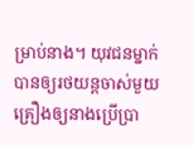ម្រាប់នាង។ យុវជនម្នាក់បានឲ្យរថយន្តចាស់មួយគ្រឿងឲ្យនាងប្រើប្រា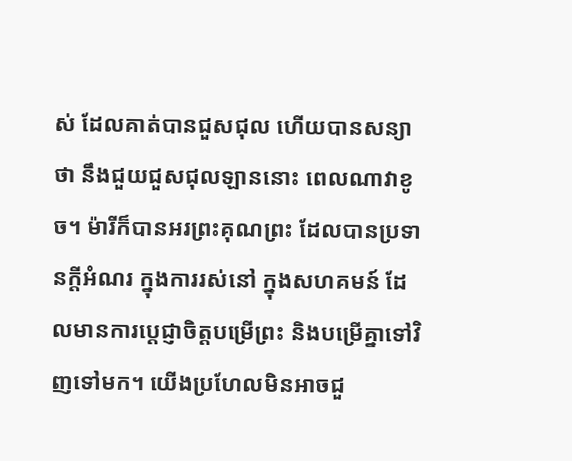ស់ ដែលគាត់បានជួសជុល ហើយបានសន្យាថា នឹងជួយជួសជុលឡាននោះ ពេលណាវាខូច។ ម៉ារីក៏បានអរព្រះគុណព្រះ ដែលបានប្រទានក្តីអំណរ ក្នុងការរស់នៅ ក្នុងសហគមន៍ ដែលមានការប្ដេជ្ញាចិត្តបម្រើព្រះ និងបម្រើគ្នាទៅវិញទៅមក។ យើងប្រហែលមិនអាចជួ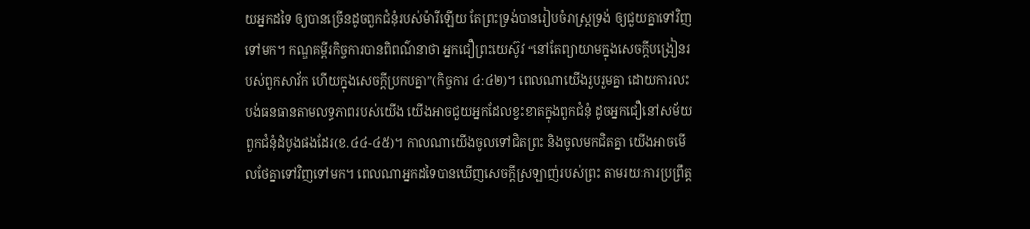យអ្នកដទៃ ឲ្យបានច្រើនដូចពួកជំនុំរបស់ម៉ារីឡើយ តែព្រះទ្រង់បានរៀបចំរាស្រ្តទ្រង់ ឲ្យជួយគ្នាទៅវិញទៅមក។ កណ្ឌគម្ពីរកិច្ចការបានពិពណ៌នាថា អ្នកជឿព្រះយេស៊ូវ “នៅតែព្យាយាមក្នុងសេចក្តីបង្រៀនរបស់ពួកសាវ័ក ហើយក្នុងសេចក្តីប្រកបគ្នា”(កិច្ចការ ៤:៤២)។ ពេលណាយើងរួបរួមគ្នា ដោយការលះបង់ធនធានតាមលទ្ធភាពរបស់យើង យើងអាចជួយអ្នកដែលខ្វះខាតក្នុងពួកជំនុំ ដូចអ្នកជឿនៅសម័យពួកជំនុំដំបូងផងដែរ(ខ.៤៤-៤៥)។ កាលណាយើងចូលទៅជិតព្រះ និងចូលមកជិតគ្នា យើងអាចមើលថែគ្នាទៅវិញទៅមក។ ពេលណាអ្នកដទៃបានឃើញសេចក្តីស្រឡាញ់របស់ព្រះ តាមរយៈការប្រព្រឹត្ត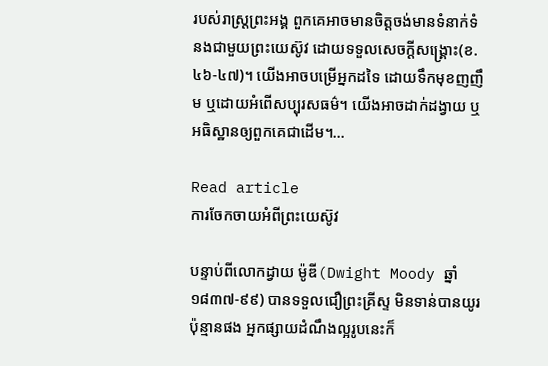របស់រាស្រ្តព្រះអង្គ ពួកគេអាចមានចិត្តចង់មានទំនាក់ទំនងជាមួយព្រះយេស៊ូវ ដោយទទួលសេចក្តីសង្គ្រោះ(ខ.៤៦-៤៧)។ យើងអាចបម្រើអ្នកដទៃ ដោយទឹកមុខញញឹម ឬដោយអំពើសប្បុរសធម៌។ យើងអាចដាក់ដង្វាយ ឬអធិស្ឋានឲ្យពួកគេជាដើម។…

Read article
ការចែកចាយអំពីព្រះយេស៊ូវ

បន្ទាប់ពីលោកដ្វាយ ម៉ូឌី(Dwight Moody ឆ្នាំ ១៨៣៧-៩៩) បានទទួលជឿព្រះគ្រីស្ទ មិនទាន់បានយូរប៉ុន្មានផង អ្នកផ្សាយដំណឹងល្អរូបនេះក៏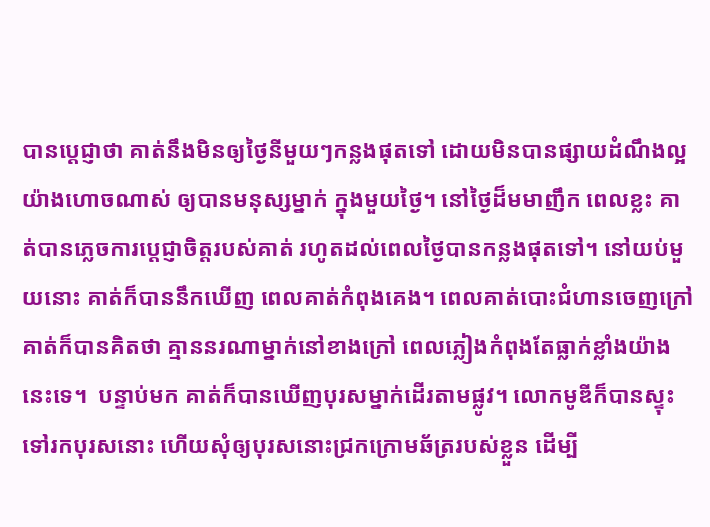បានប្តេជ្ញាថា គាត់នឹងមិនឲ្យថ្ងៃនីមួយៗកន្លងផុតទៅ ដោយមិនបានផ្សាយដំណឹងល្អ យ៉ាងហោចណាស់ ឲ្យបានមនុស្សម្នាក់ ក្នុងមួយថ្ងៃ។ នៅថ្ងៃដ៏មមាញឹក ពេលខ្លះ គាត់បានភ្លេចការប្តេជ្ញាចិត្តរបស់គាត់ រហូតដល់ពេលថ្ងៃបានកន្លងផុតទៅ។ នៅយប់មួយនោះ គាត់ក៏បាននឹកឃើញ ពេលគាត់កំពុងគេង។ ពេលគាត់បោះជំហានចេញក្រៅ គាត់ក៏បានគិតថា គ្មាននរណាម្នាក់នៅខាងក្រៅ ពេលភ្លៀងកំពុងតែធ្លាក់ខ្លាំងយ៉ាងនេះទេ។  បន្ទាប់មក គាត់ក៏បានឃើញបុរសម្នាក់ដើរតាមផ្លូវ។ លោកមូឌីក៏បានស្ទុះទៅរកបុរសនោះ ហើយសុំឲ្យបុរសនោះជ្រកក្រោមឆ័ត្ររបស់ខ្លួន ដើម្បី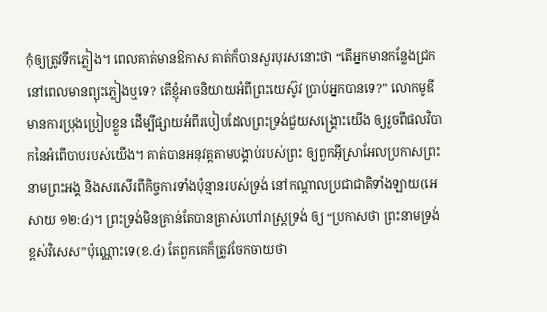កុំឲ្យត្រូវទឹកភ្លៀង។ ពេលគាត់មានឱកាស គាត់ក៏បានសួរបុរសនោះថា “តើអ្នកមានកន្លែងជ្រក នៅពេលមានព្យុះភ្លៀងឬទេ? តើខ្ញុំអាចនិយាយអំពីព្រះយេស៊ូវ ប្រាប់អ្នកបានទេ?” លោកមូឌីមានការប្រុងប្រៀបខ្លួន ដើម្បីផ្សាយអំពីរបៀបដែលព្រះទ្រង់ជួយសង្រ្គោះយើង ឲ្យរួចពីផលវិបាកនៃអំពើបាបរបស់យើង។ គាត់បានអនុវត្តតាមបង្គាប់របស់ព្រះ ឲ្យពួកអ៊ីស្រាអែលប្រកាសព្រះនាមព្រះអង្គ និងសរសើរពីកិច្ចការទាំងប៉ុន្មានរបស់ទ្រង់ នៅកណ្តាលប្រជាជាតិទាំងឡាយ(អេសាយ ១២:៤)។ ព្រះទ្រង់មិនគ្រាន់តែបានត្រាស់ហៅរាស្រ្តទ្រង់ ឲ្យ “ប្រកាសថា ព្រះនាមទ្រង់ខ្ពស់វិសេស”ប៉ុណ្ណោះទេ(ខ.៤) តែពួកគេក៏ត្រូវចែកចាយថា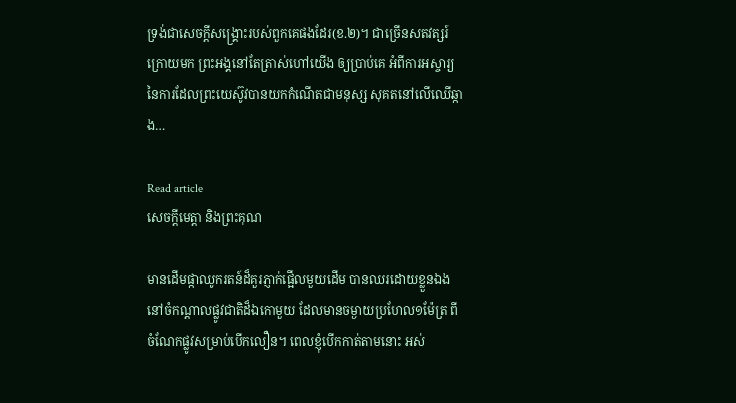ទ្រង់ជាសេចក្តីសង្រ្គោះរបស់ពួកគេផងដែរ(ខ.២)។ ជាច្រើនសតវត្សរ៍ក្រោយមក ព្រះអង្គនៅតែត្រាស់ហៅយើង ឲ្យប្រាប់គេ អំពីការអស្ចារ្យ នៃការដែលព្រះយេស៊ូវបានយកកំណើតជាមនុស្ស សុគតនៅលើឈើឆ្កាង…

Read article
សេចក្តីមេត្តា និងព្រះគុណ

មានដើមផ្កាឈូករតន៍ដ៏គួរភ្ញាក់ផ្អើលមួយដើម បានឈរដោយខ្លួនឯង នៅចំកណ្តាលផ្លូវជាតិដ៏ឯកោមួយ ដែលមានចម្ងាយប្រហែល១ម៉ែត្រ ពីចំណែកផ្លូវសម្រាប់បើកលឿន។ ពេលខ្ញុំបើកកាត់តាមនោះ អស់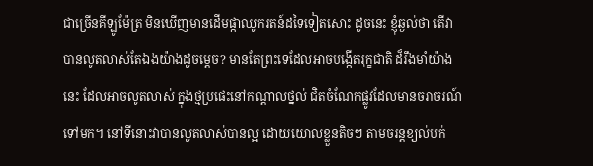ជាច្រើនគីឡូម៉ែត្រ មិនឃើញមានដើមផ្កាឈូករតន៍ដទៃទៀតសោះ ដូចនេះ ខ្ញុំឆ្ងល់ថា តើវាបានលូតលាស់តែឯងយ៉ាងដូចម្តេច? មានតែព្រះទេដែលអាចបង្កើតរុក្ខជាតិ ដ៏រឹងមាំយ៉ាងនេះ ដែលអាចលូតលាស់ ក្នុងថ្មប្រផេះនៅកណ្តាលថ្នល់ ជិតចំណែកផ្លូវដែលមានចរាចរណ៍ទៅមក។ នៅទីនោះវាបានលូតលាស់បានល្អ ដោយយោលខ្លួនតិចៗ តាមចរន្តខ្យល់បក់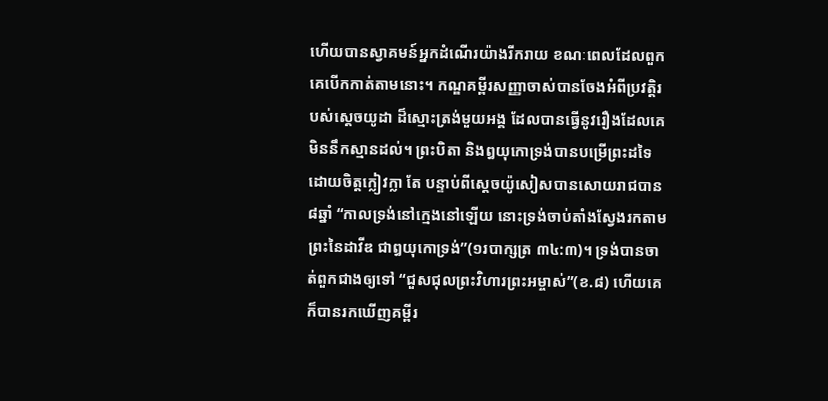ហើយបានស្វាគមន៍អ្នកដំណើរយ៉ាងរីករាយ ខណៈពេលដែលពួកគេបើកកាត់តាមនោះ។ កណ្ឌគម្ពីរសញ្ញាចាស់បានចែងអំពីប្រវត្តិរបស់ស្តេចយូដា ដ៏ស្មោះត្រង់មួយអង្គ ដែលបានធ្វើនូវរឿងដែលគេមិននឹកស្មានដល់។ ព្រះបិតា និងឰយុកោទ្រង់បានបម្រើព្រះដទៃ ដោយចិត្តក្លៀវក្លា តែ បន្ទាប់ពីស្តេចយ៉ូសៀសបានសោយរាជបាន៨ឆ្នាំ “កាលទ្រង់នៅក្មេងនៅឡើយ នោះទ្រង់ចាប់តាំងស្វែងរកតាមព្រះនៃដាវីឌ ជាឰយុកោទ្រង់”(១របាក្សត្រ ៣៤:៣)។ ទ្រង់បានចាត់ពួកជាងឲ្យទៅ “ជួសជុលព្រះវិហារព្រះអម្ចាស់”(ខ.៨) ហើយគេក៏បានរកឃើញគម្ពីរ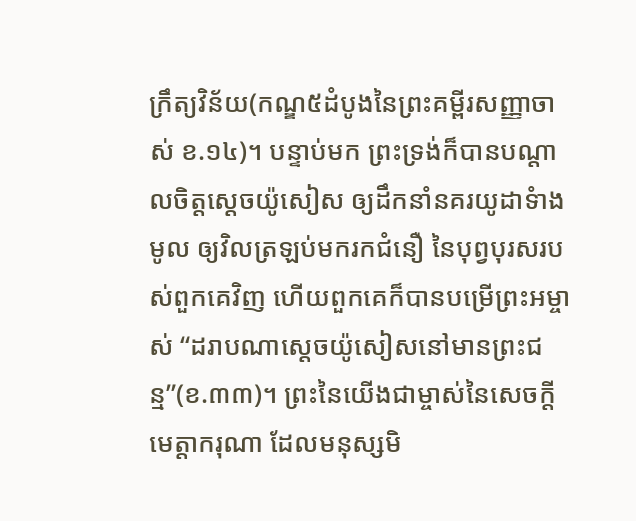ក្រឹត្យវិន័យ(កណ្ឌ៥ដំបូងនៃព្រះគម្ពីរសញ្ញាចាស់ ខ.១៤)។ បន្ទាប់មក ព្រះទ្រង់ក៏បានបណ្តាលចិត្តស្តេចយ៉ូសៀស ឲ្យដឹកនាំនគរយូដាទំាងមូល ឲ្យវិលត្រឡប់មករកជំនឿ នៃបុព្វបុរសរបស់ពួកគេវិញ ហើយពួកគេក៏បានបម្រើព្រះអម្ចាស់ “ដរាបណាស្តេចយ៉ូសៀសនៅមានព្រះជន្ម”(ខ.៣៣)។ ព្រះនៃយើងជាម្ចាស់នៃសេចក្តីមេត្តាករុណា ដែលមនុស្សមិ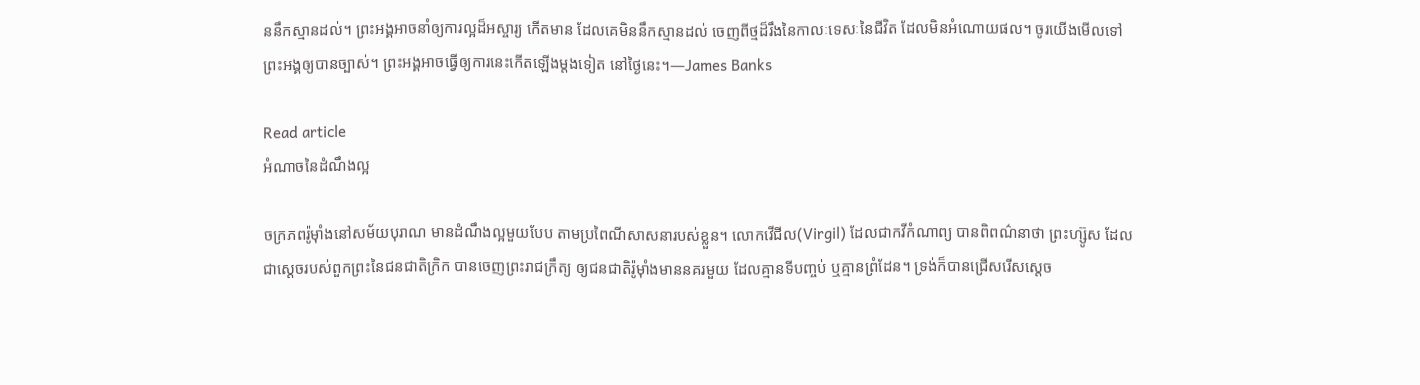ននឹកស្មានដល់។ ព្រះអង្គអាចនាំឲ្យការល្អដ៏អស្ចារ្យ កើតមាន ដែលគេមិននឹកស្មានដល់ ចេញពីថ្មដ៏រឹងនៃកាលៈទេសៈនៃជីវិត ដែលមិនអំណោយផល។ ចូរយើងមើលទៅព្រះអង្គឲ្យបានច្បាស់។ ព្រះអង្គអាចធ្វើឲ្យការនេះកើតឡើងម្តងទៀត នៅថ្ងៃនេះ។—James Banks

Read article
អំណាចនៃដំណឹងល្អ

ចក្រភពរ៉ូម៉ាំងនៅសម័យបុរាណ មានដំណឹងល្អមួយបែប តាមប្រពៃណីសាសនារបស់ខ្លួន។ លោកវើជីល(Virgil) ដែលជាកវីកំណាព្យ បានពិពណ៌នាថា ព្រះហ្ស៊ូស ដែលជាស្តេចរបស់ពួកព្រះនៃជនជាតិក្រិក បានចេញព្រះរាជក្រឹត្យ ឲ្យជនជាតិរ៉ូម៉ាំងមាននគរមួយ ដែលគ្មានទីបញ្ចប់ ឬគ្មានព្រំដែន។ ទ្រង់ក៏បានជ្រើសរើសស្តេច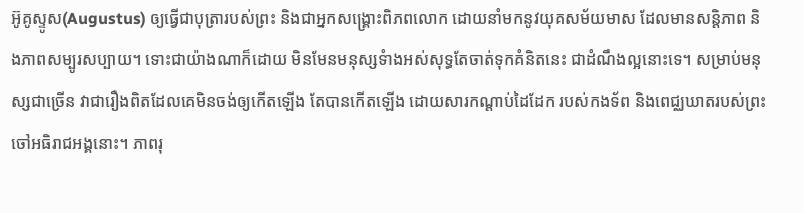អ៊ូគូស្ទូស(Augustus) ឲ្យធ្វើជាបុត្រារបស់ព្រះ និងជាអ្នកសង្រ្គោះពិភពលោក ដោយនាំមកនូវយុគសម័យមាស ដែលមានសន្តិភាព និងភាពសម្បូរសប្បាយ។ ទោះជាយ៉ាងណាក៏ដោយ មិនមែនមនុស្សទំាងអស់សុទ្ធតែចាត់ទុកគំនិតនេះ ជាដំណឹងល្អនោះទេ។ សម្រាប់មនុស្សជាច្រើន វាជារឿងពិតដែលគេមិនចង់ឲ្យកើតឡើង តែបានកើតឡើង ដោយសារកណ្តាប់ដៃដែក របស់កងទ័ព និងពេជ្ឈឃាតរបស់ព្រះចៅអធិរាជអង្គនោះ។ ភាពរុ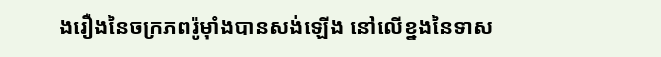ងរឿងនៃចក្រភពរ៉ូម៉ាំងបានសង់ឡើង នៅលើខ្នងនៃទាស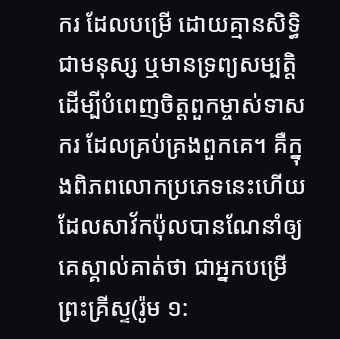ករ ដែលបម្រើ ដោយគ្មានសិទ្ធិជាមនុស្ស ឬមានទ្រព្យសម្បត្តិ ដើម្បីបំពេញចិត្តពួកម្ចាស់ទាសករ ដែលគ្រប់គ្រងពួកគេ។ គឺក្នុងពិភពលោកប្រភេទនេះហើយ ដែលសាវ័កប៉ុលបានណែនាំឲ្យគេស្គាល់គាត់ថា ជាអ្នកបម្រើព្រះគ្រីស្ទ(រ៉ូម ១: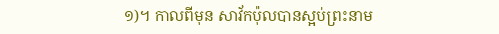១)។ កាលពីមុន សាវ័កប៉ុលបានស្អប់ព្រះនាម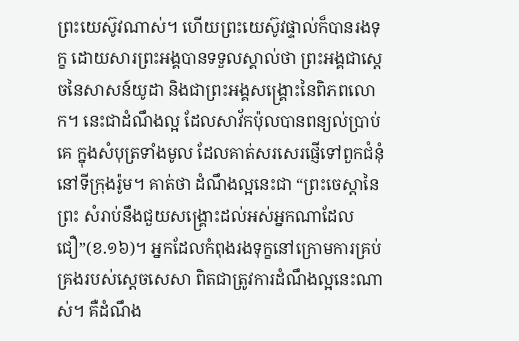ព្រះយេស៊ូវណាស់។ ហើយព្រះយេស៊ូវផ្ទាល់ក៏បានរងទុក្ខ ដោយសារព្រះអង្គបានទទួលស្គាល់ថា ព្រះអង្គជាស្តេចនៃសាសន៍យូដា និងជាព្រះអង្គសង្រ្គោះនៃពិភពលោក។ នេះជាដំណឹងល្អ ដែលសាវ័កប៉ុលបានពន្យល់ប្រាប់គេ ក្នុងសំបុត្រទាំងមូល ដែលគាត់សរសេរផ្ញើទៅពួកជំនុំនៅទីក្រុងរ៉ូម។ គាត់ថា ដំណឹងល្អនេះជា “ព្រះចេស្តានៃព្រះ សំរាប់នឹងជួយសង្គ្រោះដល់អស់អ្នកណាដែលជឿ”(ខ.១៦)។ អ្នកដែលកំពុងរងទុក្ខនៅក្រោមការគ្រប់គ្រងរបស់ស្តេចសេសា ពិតជាត្រូវការដំណឹងល្អនេះណាស់។ គឺដំណឹង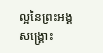ល្អនៃព្រះអង្គសង្រ្គោះ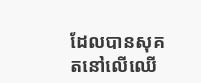ដែលបានសុគតនៅលើឈើ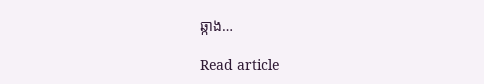ឆ្កាង…

Read article